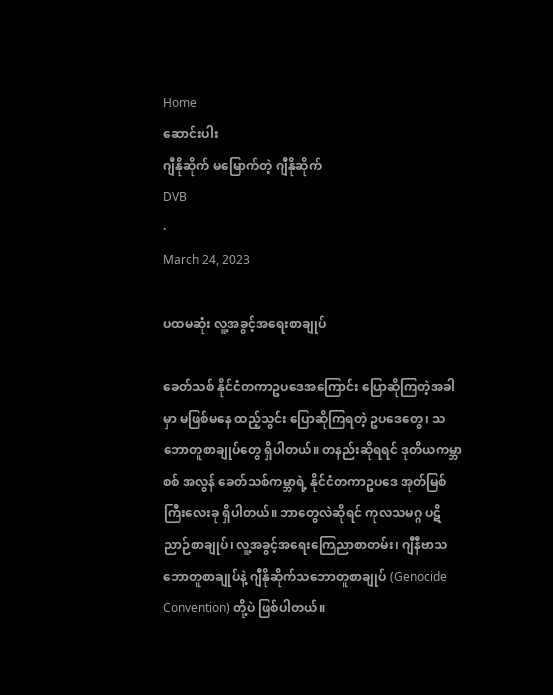Home
ဆောင်းပါး
ဂျီနိုဆိုက် မမြောက်တဲ့ ဂျီနိုဆိုက်
DVB
·
March 24, 2023

ပထမဆုံး လူ့အခွင့်အရေးစာချုပ်

ခေတ်သစ် နိုင်ငံတကာဥပဒေအကြောင်း ပြောဆိုကြတဲ့အခါမှာ မဖြစ်မနေ ထည့်သွင်း ပြောဆိုကြရတဲ့ ဥပဒေတွေ၊ သဘောတူစာချုပ်တွေ ရှိပါတယ်။ တနည်းဆိုရရင် ဒုတိယကမ္ဘာစစ် အလွန် ခေတ်သစ်ကမ္ဘာရဲ့ နိုင်ငံတကာဥပဒေ အုတ်မြစ်ကြီးလေးခု ရှိပါတယ်။ ဘာတွေလဲဆိုရင် ကုလသမဂ္ဂ ပဋိညာဉ်စာချုပ်၊ လူ့အခွင့်အရေးကြေညာစာတမ်း၊ ဂျီနီဗာသဘောတူစာချုပ်နဲ့ ဂျီနိုဆိုက်သ‌ဘောတူစာချုပ် (Genocide Convention) တို့ပဲ ဖြစ်ပါတယ်။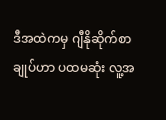ဒီအထဲကမှ ဂျီနိုဆိုက်စာချုပ်ဟာ ပထမဆုံး လူ့အ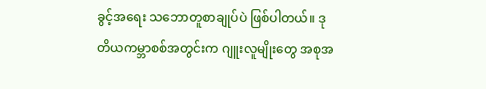ခွင့်အရေး သဘောတူစာချုပ်ပဲ ဖြစ်ပါတယ်။ ဒုတိယကမ္ဘာစစ်အတွင်းက ဂျူးလူမျိုးတွေ အစုအ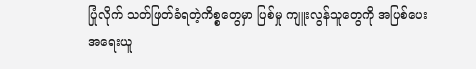ပြုံလိုက် သတ်ဖြတ်ခံရတဲ့ကိစ္စတွေမှာ ပြစ်မှု ကျူးလွန်သူတွေကို အပြစ်ပေး အရေးယူ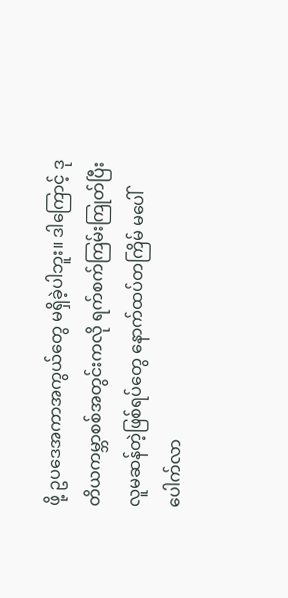ဖို့ ဥပဒေအကာအကွယ်တွေ မရှိခဲ့ပါဘူး။ ဒါကြောင့် ဒုတိယကမ္ဘာစစ်အတွင်းကလို ရက်စက်ကြမ်းကြုတ်ပြီး လူမဆန်တဲ့ဖြစ်ရပ်တွေ နောက်ထပ်တကြိမ် မပေါ်ပေါက်လာ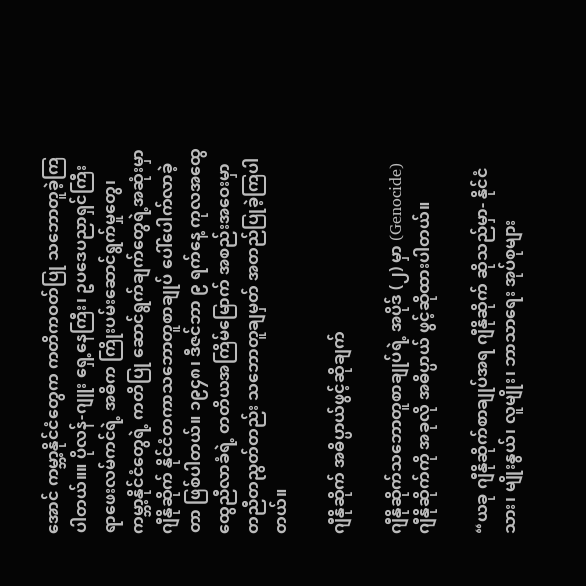အောင် ကမ္ဘာ့နိုင်ငံတွေက ကတိကဝတ်ပြု သဘောတူခဲ့ကြပါတယ်။။ ပိုလန်-ဂျူး ရှေ့နေကြီး၊ ဥပဒေပညာရှင်ကြီး ရာဖေးလမ်ကင်ရဲ့ အဓိက ကြိုးပမ်းဆောင်ရွက်မှုတွေ၊ ကမ္ဘာ့နိုင်ငံတွေရဲ့ ကတိပြု ဆောင်ရွက်ချက်တွေရဲ့အဆုံးမှာ ဂျီနိုဆိုက် နိုင်ငံတကာသဘောတူစာချုပ် ပေါ်ပေါက်လာခဲ့တာ ဖြစ်ပါတယ်။ ၁၉၄၈၊ ဒီဇင်ဘာ ၉ ရက်နေ့ ကုလအထွေထွေညီလာခံရဲ့ တတိယအကြိမ်မြောက် အစည်းအဝေးမှာ တညီတညွတ်တည်း သဘောတူချမှတ် အတည်ပြုခဲ့ကြပါတယ်။

ဂျီနိုဆိုက် အဓိပ္ပာယ်ဖွင့်ဆိုချက်

ဂျီနိုဆိုက်သဘောတူစာချုပ်ရဲ့ အပိုဒ် (၂) မှာ (Genocide) ဂျီနိုဆိုက်ကို အခုလို အဓိပ္ပာယ် ဖွင့်ဆိုထားပါတယ်။

“ယခု ဂျီနိုဆိုက်စာချုပ်အရ ဂျီနိုဆိုက် ဆိုသည်မှာ- နိုင်ငံသား၊ မျိုးနွယ်၊ လူမျိုး၊ ဘာသာရေး အုပ်စုများ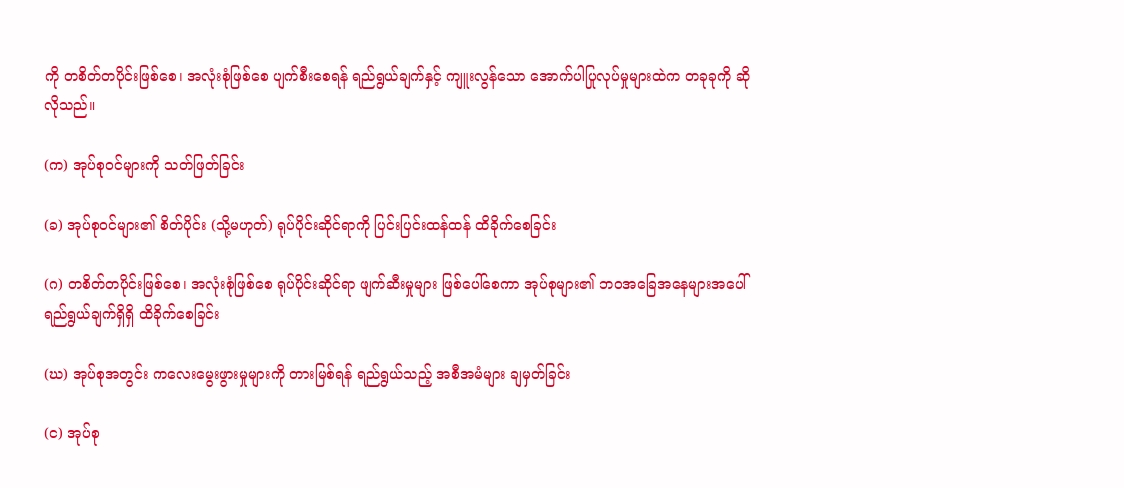ကို တစိတ်တပိုင်းဖြစ်စေ၊ အလုံးစုံဖြစ်စေ ပျက်စီးစေရန် ရည်ရွယ်ချက်နှင့် ကျူးလွန်သော အောက်ပါပြုလုပ်မှုများထဲက တခုခုကို ဆိုလိုသည်။

(က) အုပ်စုဝင်များကို သတ်ဖြတ်ခြင်း

(ခ) အုပ်စုဝင်များ၏ စိတ်ပိုင်း (သို့မဟုတ်) ရုပ်ပိုင်းဆိုင်ရာကို ပြင်းပြင်းထန်ထန် ထိခိုက်စေခြင်း

(ဂ) တစိတ်တပိုင်းဖြစ်စေ၊ အလုံးစုံဖြစ်စေ ရုပ်ပိုင်းဆိုင်ရာ ဖျက်ဆီးမှုများ ဖြစ်ပေါ်စေကာ အုပ်စုများ၏ ဘဝအခြေအနေများအပေါ် ရည်ရွယ်ချက်ရှိရှိ ထိခိုက်စေခြင်း

(ဃ) အုပ်စုအတွင်း ကလေးမွေးဖွားမှုများကို တားမြစ်ရန် ရည်ရွယ်သည့် အစီအမံများ ချမှတ်ခြင်း

(င) အုပ်စု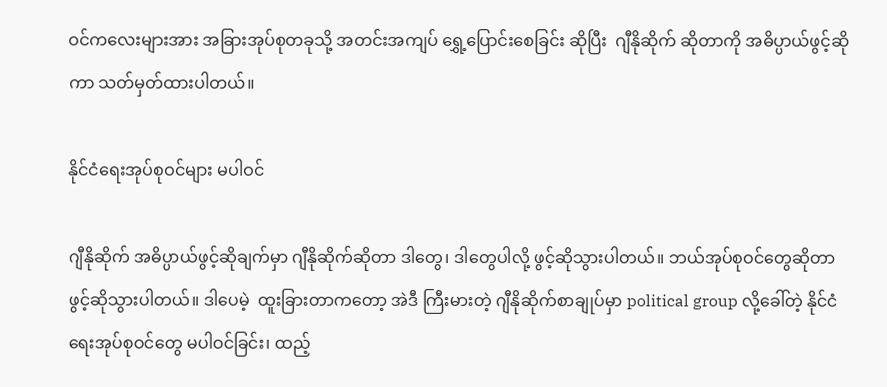ဝင်ကလေးများအား အခြားအုပ်စုတခုသို့ အတင်းအကျပ် ရွှေ့ပြောင်းစေခြင်း ဆိုပြီး  ဂျီနိုဆိုက် ဆိုတာကို အဓိပ္ပာယ်ဖွင့်ဆိုကာ သတ်မှတ်ထားပါတယ်။

နိုင်ငံရေးအုပ်စုဝင်များ မပါဝင်

ဂျီနိုဆိုက် အဓိပ္ပာယ်ဖွင့်ဆိုချက်မှာ ဂျီနိုဆိုက်ဆိုတာ ဒါတွေ၊ ဒါတွေပါလို့ ဖွင့်ဆိုသွားပါတယ်။ ဘယ်အုပ်စုဝင်တွေဆိုတာ ဖွင့်ဆိုသွားပါတယ်။ ဒါပေမဲ့  ထူးခြားတာကတော့ အဲဒီ ကြီးမားတဲ့ ဂျီနိုဆိုက်စာချုပ်မှာ political group လို့ခေါ်တဲ့ နိုင်ငံရေးအုပ်စုဝင်တွေ မပါဝင်ခြင်း၊ ထည့်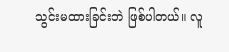သွင်းမထားခြင်းဘဲ ဖြစ်ပါတယ်။ လူ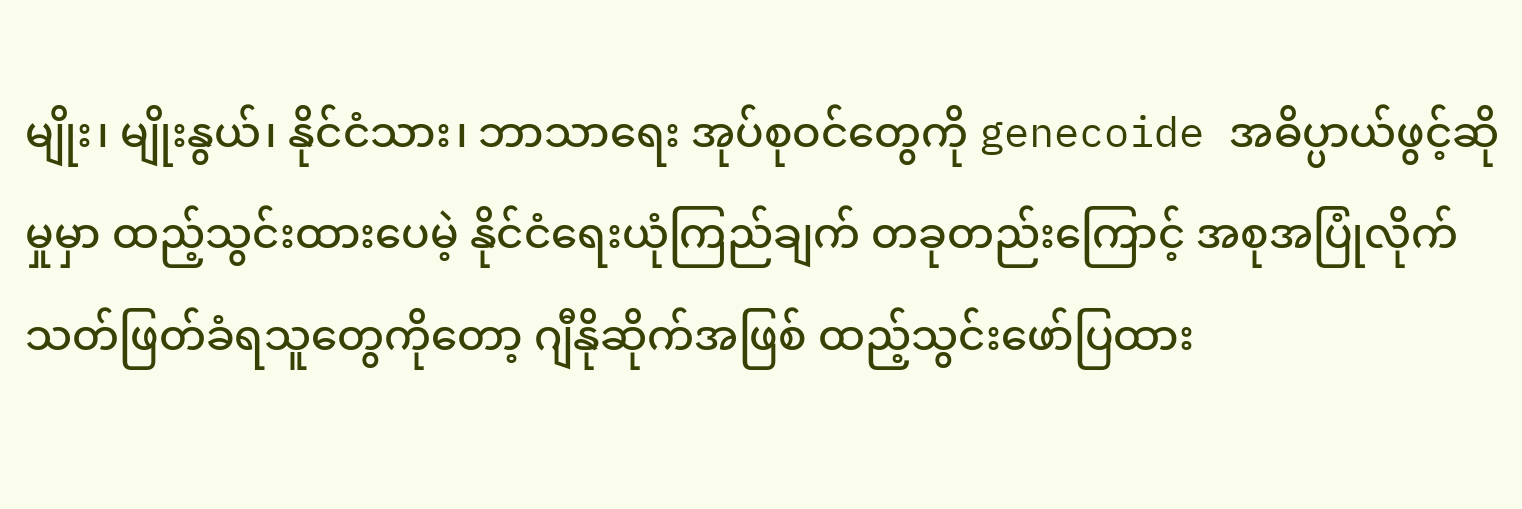မျိုး၊ မျိုးနွယ်၊ နိုင်ငံသား၊ ဘာသာရေး အုပ်စုဝင်တွေကို genecoide အဓိပ္ပာယ်ဖွင့်ဆိုမှုမှာ ထည့်သွင်းထားပေမဲ့ နိုင်ငံရေးယုံကြည်ချက် တခုတည်းကြောင့် အစုအပြုံလိုက် သတ်ဖြတ်ခံရသူတွေကိုတော့ ဂျီနိုဆိုက်အဖြစ် ထည့်သွင်းဖော်ပြထား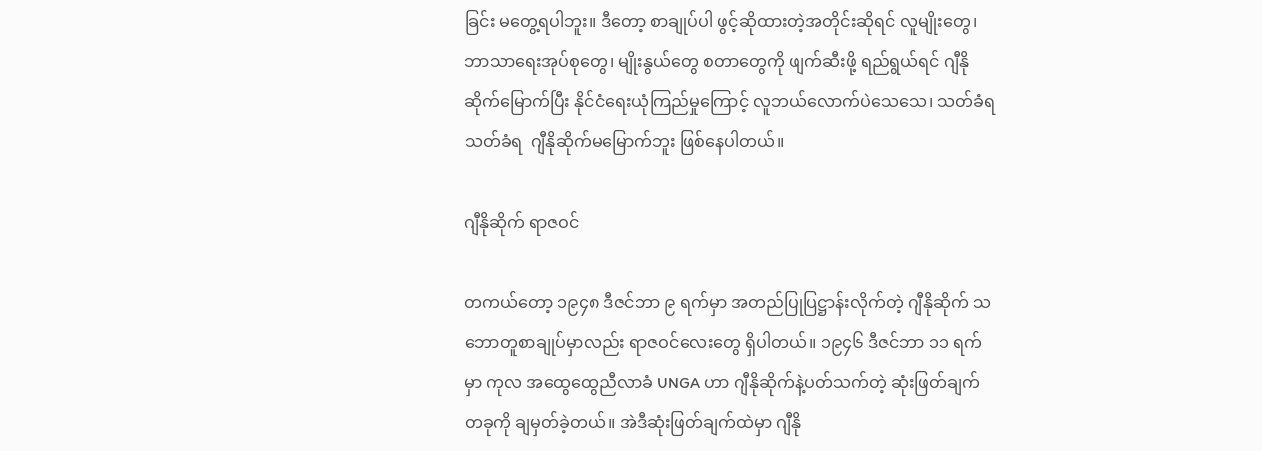ခြင်း မတွေ့ရပါဘူး။ ဒီတော့ စာချုပ်ပါ ဖွင့်ဆိုထားတဲ့အတိုင်းဆိုရင် လူမျိုး‌တွေ၊ ဘာသာရေးအုပ်စုတွေ၊ မျိုးနွယ်တွေ စတာတွေကို ဖျက်ဆီးဖို့ ရည်ရွယ်ရင် ဂျီနိုဆိုက်မြောက်ပြီး နိုင်ငံရေးယုံကြည်မှုကြောင့် လူဘယ်လောက်ပဲသေသေ၊ သတ်ခံရ သတ်ခံရ  ဂျီနိုဆိုက်မမြောက်ဘူး ဖြစ်နေပါတယ်။

ဂျီနိုဆိုက် ရာဇဝင်

တကယ်တော့ ၁၉၄၈ ဒီဇင်ဘာ ၉ ရက်မှာ အတည်ပြုပြဋ္ဌာန်းလိုက်တဲ့ ဂျီနိုဆိုက် သဘောတူစာချုပ်မှာလည်း ရာဇဝင်လေးတွေ ရှိပါတယ်။ ၁၉၄၆ ဒီဇင်ဘာ ၁၁ ရက်မှာ ကုလ အထွေထွေညီလာခံ UNGA ဟာ ဂျီနိုဆိုက်နဲ့ပတ်သက်တဲ့ ဆုံးဖြတ်ချက်တခုကို ချမှတ်ခဲ့တယ်။ အဲဒီဆုံးဖြတ်ချက်ထဲမှာ ဂျီနို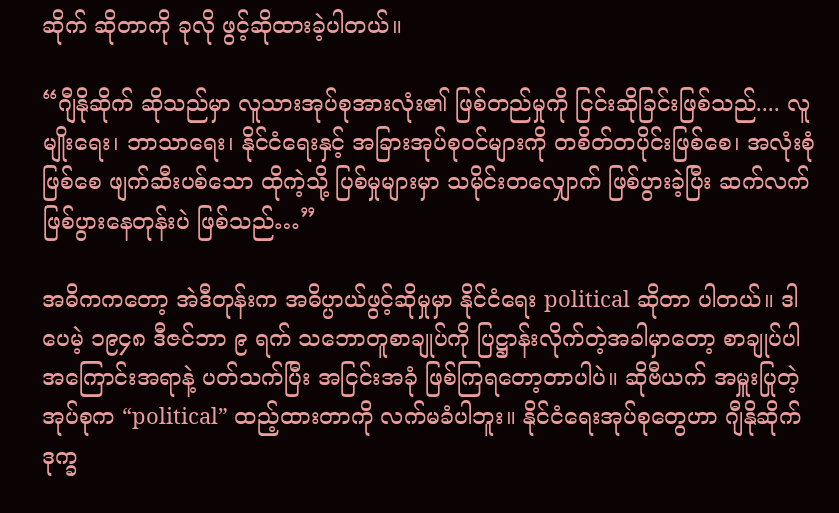ဆိုက် ဆိုတာကို ခုလို ဖွင့်ဆိုထားခဲ့ပါတယ်။

“ဂျီနိုဆိုက် ဆိုသည်မှာ လူသားအုပ်စုအားလုံး၏ ဖြစ်တည်မှုကို ငြင်းဆိုခြင်းဖြစ်သည်.... လူမျိုးရေး၊ ဘာသာရေး၊ နိုင်ငံရေးနှင့် အခြားအုပ်စုဝင်များကို တစိတ်တပိုင်းဖြစ်စေ၊ အလုံးစုံဖြစ်စေ ဖျက်ဆီးပစ်သော ထိုကဲ့သို့ ပြစ်မှုများမှာ သမိုင်းတလျှောက် ဖြစ်ပွားခဲ့ပြီး ဆက်လက်ဖြစ်ပွားနေတုန်းပဲ ဖြစ်သည်…”

အဓိကကတော့ အဲဒီတုန်းက အဓိပ္ပာယ်ဖွင့်ဆိုမှုမှာ နိုင်ငံရေး political ဆိုတာ ပါတယ်။ ဒါပေမဲ့ ၁၉၄၈ ဒီဇင်ဘာ ၉ ရက်‌ သဘောတူစာချုပ်ကို ပြဋ္ဌာန်းလိုက်တဲ့အခါမှာတော့ စာချုပ်ပါ အကြောင်းအရာနဲ့ ပတ်သက်ပြီး အငြင်းအခုံ ဖြစ်ကြရတော့တာပါပဲ။ ဆိုဗီယက် အမှူးပြုတဲ့ အုပ်စုက “political” ထည့်ထားတာကို လက်မခံပါဘူး။ နိုင်ငံရေးအုပ်စုတွေဟာ ဂျီနိုဆိုက် ဒုက္ခ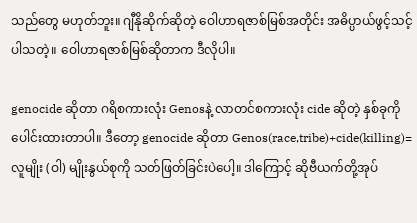သည်တွေ မဟုတ်ဘူး။ ဂျီနိုဆိုက်ဆိုတဲ့ ဝေါဟာရဇာစ်မြစ်အတိုင်း အဓိပ္ပာယ်ဖွင့်သင့်ပါသတဲ့။ ဝေါဟာရဇာစ်မြစ်ဆိုတာက ဒီလိုပါ။

genocide ဆိုတာ ဂရိစကားလုံး Genosနဲ့ လာတင်စကားလုံး cide ဆိုတဲ့ နှစ်ခုကို ပေါင်းထားတာပါ။ ဒီတော့ genocide ဆိုတာ Genos(race,tribe)+cide(killing)=လူမျိုး (ဝါ) မျိုးနွယ်စုကို သတ်ဖြတ်ခြင်းပဲပေါ့။ ဒါကြောင့် ဆိုဗီယက်တို့အုပ်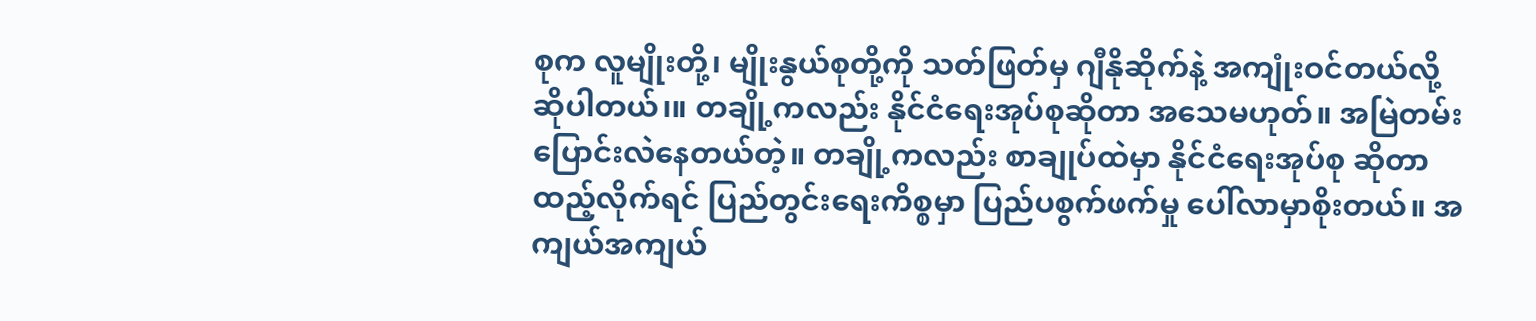စုက လူမျိုးတို့၊ မျိုးနွယ်စုတို့ကို သတ်ဖြတ်မှ ဂျီနိုဆိုက်နဲ့ အကျုံးဝင်တယ်လို့ ဆိုပါတယ်၊။ တချို့ကလည်း နိုင်ငံရေးအုပ်စုဆိုတာ အသေမဟုတ်။ အမြဲတမ်း ပြောင်းလဲနေတယ်တဲ့။ တချို့ကလည်း စာချုပ်ထဲမှာ နိုင်ငံရေးအုပ်စု ဆိုတာ ထည့်လိုက်ရင် ပြည်တွင်းရေးကိစ္စမှာ ပြည်ပစွက်ဖက်မှု ပေါ်လာမှာစိုးတယ်။ အကျယ်အကျယ်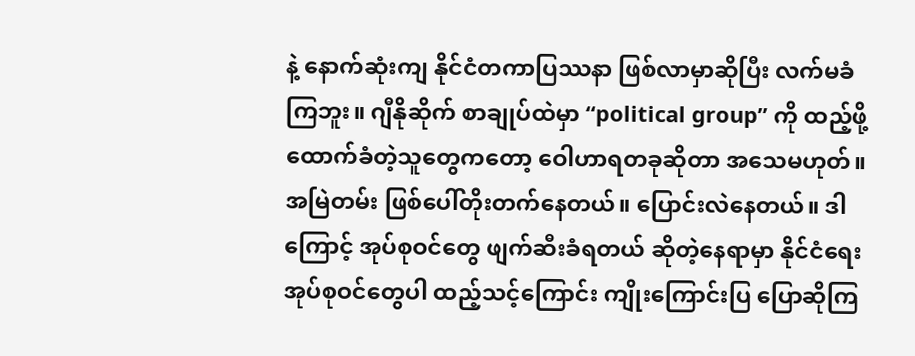နဲ့ နောက်ဆုံးကျ နိုင်ငံတကာပြဿနာ ဖြစ်လာမှာဆိုပြီး လက်မခံကြဘူး။ ဂျီနိုဆိုက် စာချုပ်ထဲမှာ “political group” ကို ထည့်ဖို့‌ ထောက်ခံတဲ့သူတွေကတော့ ဝေါဟာရတခုဆိုတာ အသေမဟုတ်။ အမြဲတမ်း ဖြစ်ပေါ်တိုးတက်နေတယ်။ ပြောင်းလဲနေတယ်။ ဒါကြောင့် အုပ်စုဝင်တွေ ဖျက်ဆီးခံရတယ် ဆိုတဲ့နေရာမှာ နိုင်ငံရေးအုပ်စုဝင်တွေပါ ထည့်သင့်ကြောင်း ကျိုးကြောင်းပြ ပြောဆိုကြ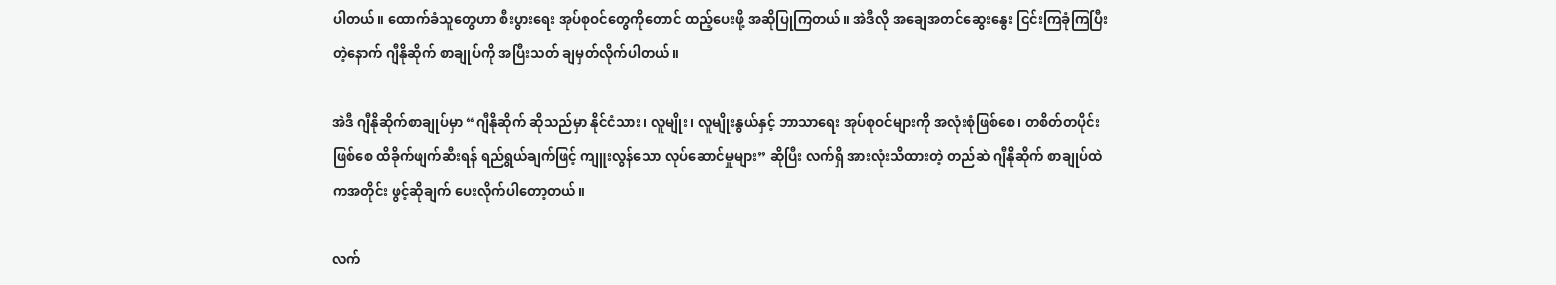ပါတယ်။ ထောက်ခံသူတွေဟာ စီးပွားရေး အုပ်စုဝင်တွေကိုတောင် ထည့်ပေးဖို့ အဆိုပြုကြတယ်။ အဲဒီလို အချေအတင်ဆွေးနွေး ငြင်းကြခုံကြပြီးတဲ့နောက် ဂျီနိုဆိုက် စာချုပ်ကို အပြီးသတ် ချမှတ်လိုက်ပါတယ်။

အဲဒီ ဂျီနိုဆိုက်စာချုပ်မှာ “ဂျီနိုဆိုက် ဆိုသည်မှာ နိုင်ငံသား၊ လူမျိုး၊ လူမျိုးနွယ်နှင့် ဘာသာရေး အုပ်စုဝင်များကို အလုံးစုံဖြစ်စေ၊ တစိတ်တပိုင်းဖြစ်စေ ထိခိုက်ဖျက်ဆီးရန် ရည်ရွယ်ချက်ဖြင့် ကျူး‌လွန်သော လုပ်ဆောင်မှုများ” ဆိုပြီး လက်ရှိ အားလုံးသိထားတဲ့ တည်ဆဲ ဂျီနိုဆိုက် စာချုပ်ထဲကအတိုင်း ဖွင့်ဆိုချက် ပေးလိုက်ပါတော့တယ်။

လက်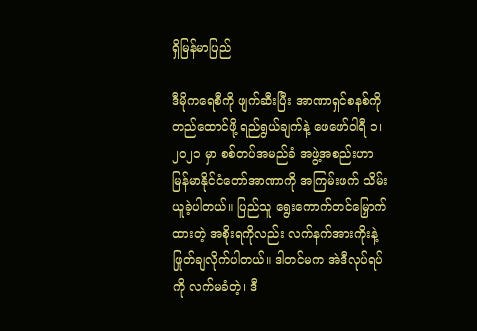ရှိမြန်မာပြည်

ဒီမိုကရေစီကို ဖျက်ဆီးပြီး အာဏာရှင်စနစ်ကို တည်ထောင်ဖို့ ရည်ရွယ်ချက်နဲ့ ဖေဖော်ဝါရီ ၁၊ ၂၀၂၁ မှာ စစ်တပ်အမည်ခံ အဖွဲ့အစည်းဟာ မြန်မာနိုင်ငံတော်အာဏာကို အကြမ်းဖက် သိမ်းယူခဲ့ပါတယ်။ ပြည်သူ ရွေးကောက်တင်‌မြှောက်ထားတဲ့ အစိုးရကိုလည်း လက်နက်အားကိုးနဲ့ ဖြုတ်ချလိုက်ပါတယ်။ ဒါတင်မက အဲဒီလုပ်ရပ်ကို လက်မခံတဲ့၊ ဒီ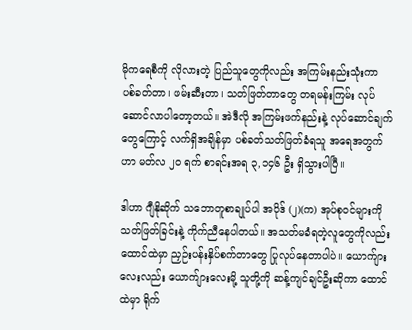မိုကရေစီကို လိုလားတဲ့ ပြည်သူတွေကိုလည်း အကြမ်းနည်းသုံးကာ ပစ်ခတ်တာ၊ ဖမ်းဆီးတာ၊ သတ်ဖြတ်တာတွေ တရမန်းကြမ်း လုပ်ဆောင်လာပါတော့တယ်။ အဲဒီလို အကြမ်းဖက်နည်းနဲ့ လုပ်ဆောင်ချက်တွေကြောင့် လက်ရှိအချိန်မှာ ပစ်ခတ်သတ်ဖြတ်ခံရသူ အရေအတွက်ဟာ မတ်လ ၂၀ ရက် စာရင်းအရ ၃,၁၄၆ ဦး ရှိသွားပါပြီ။

ဒါဟာ ဂျီနိုဆိုက် သဘောတူစာချုပ်ပါ အပိုဒ် (၂)(က) အုပ်စုဝင်များကို သတ်ဖြတ်ခြင်းနဲ့ ကိုက်ညီနေပါတယ်။ အသတ်မခံရတဲ့လူတွေကိုလည်း ထောင်ထဲမှာ ညှဉ်းပန်းနှိပ်စက်တာတွေ ပြုလုပ်နေတာပါပဲ။ ယောက်ျားလေးလည်း ယောက်ျားလေးမို့ သူတို့ကို ဆန့်ကျင်ချင်ဦးဆိုကာ ထောင်ထဲမှာ ရိုက်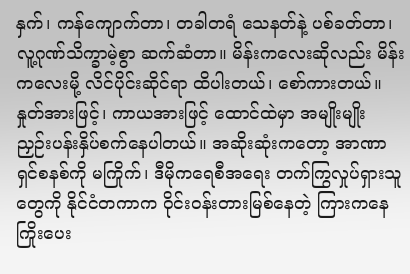နှက်၊ ကန်ကျောက်တာ၊ တခါတရံ သေနတ်နဲ့ ပစ်ခတ်တာ၊ လူ့ဂုဏ်သိက္ခာမဲ့စွာ ဆက်ဆံတာ။ မိန်းကလေးဆိုလည်း မိန်းကလေးမို့ လိင်ပိုင်းဆိုင်ရာ ‌ထိပါးတယ်၊ စော်ကားတယ်။ နှုတ်အားဖြင့်၊ ကာယအားဖြင့် ထောင်ထဲမှာ အမျိုးမျိုး ညှဉ်းပန်းနှိပ်စက်နေပါတယ်။ အဆိုးဆုံးကတော့ အာဏာရှင်စနစ်ကို မကြိုက်၊ ဒီမိုကရေစီအရေး တက်ကြွလှုပ်ရှားသူတွေကို နိုင်ငံတကာက ဝိုင်းဝန်းတားမြစ်နေတဲ့ ကြားကနေ ကြိုးပေး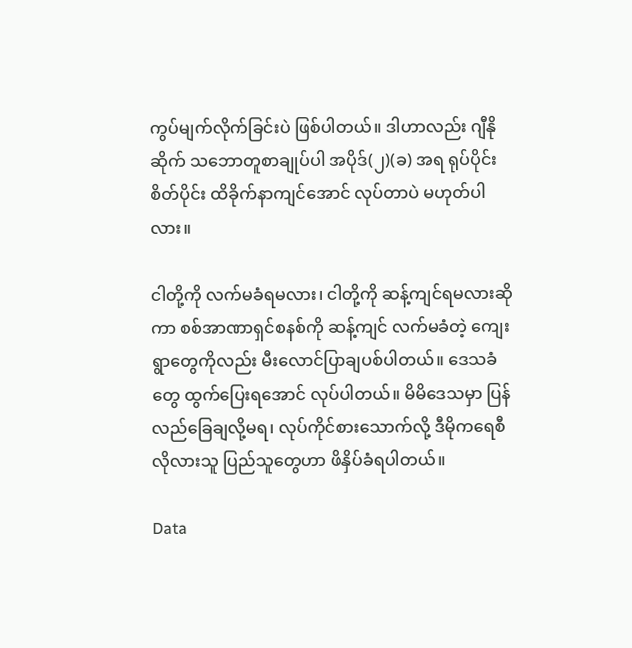ကွပ်မျက်လိုက်ခြင်းပဲ ဖြစ်ပါတယ်။ ဒါဟာလည်း ဂျီနိုဆိုက် သဘောတူစာချုပ်ပါ အပိုဒ်(၂)(ခ) အရ ရုပ်ပိုင်းစိတ်ပိုင်း ထိခိုက်နာကျင်အောင် လုပ်တာပဲ မဟုတ်ပါလား။

ငါတို့ကို လက်မခံရမလား၊ ငါတို့ကို ဆန့်ကျင်ရမလားဆိုကာ စစ်အာဏာရှင်စနစ်ကို ဆန့်ကျင် လက်မခံတဲ့ ကျေးရွာတွေကိုလည်း မီးလောင်ပြာချပစ်ပါတယ်။ ဒေသခံတွေ ထွက်ပြေးရအောင် လုပ်ပါတယ်။ မိမိဒေသမှာ ပြန်လည်ခြေချလို့မရ၊ လုပ်ကိုင်စားသောက်လို့ ဒီမိုကရေစီလိုလားသူ ပြည်သူ‌တွေဟာ ဖိနှိပ်ခံရပါတယ်။

Data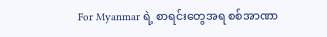For Myanmar ရဲ့ စာရင်းတွေအရ စစ်အာဏာ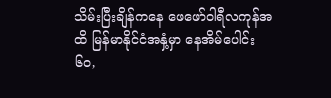သိမ်းပြီးချိန်ကနေ ဖေဖော်ဝါရီလကုန်အထိ မြန်မာနိုင်ငံအနှံ့မှာ နေအိမ်ပေါင်း ၆၀,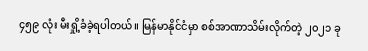၄၅၉ လုံး မီးရှို့ခံခဲ့ရပါတယ်။ မြန်မာနိုင်ငံမှာ စစ်အာဏာသိမ်းလိုက်တဲ့ ၂၀၂၁ ခု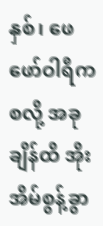နှစ်၊ ‌ဖေဖော်ဝါရီကစလို့ အခုချိန်ထိ အိုးအိမ်စွန့်ခွာ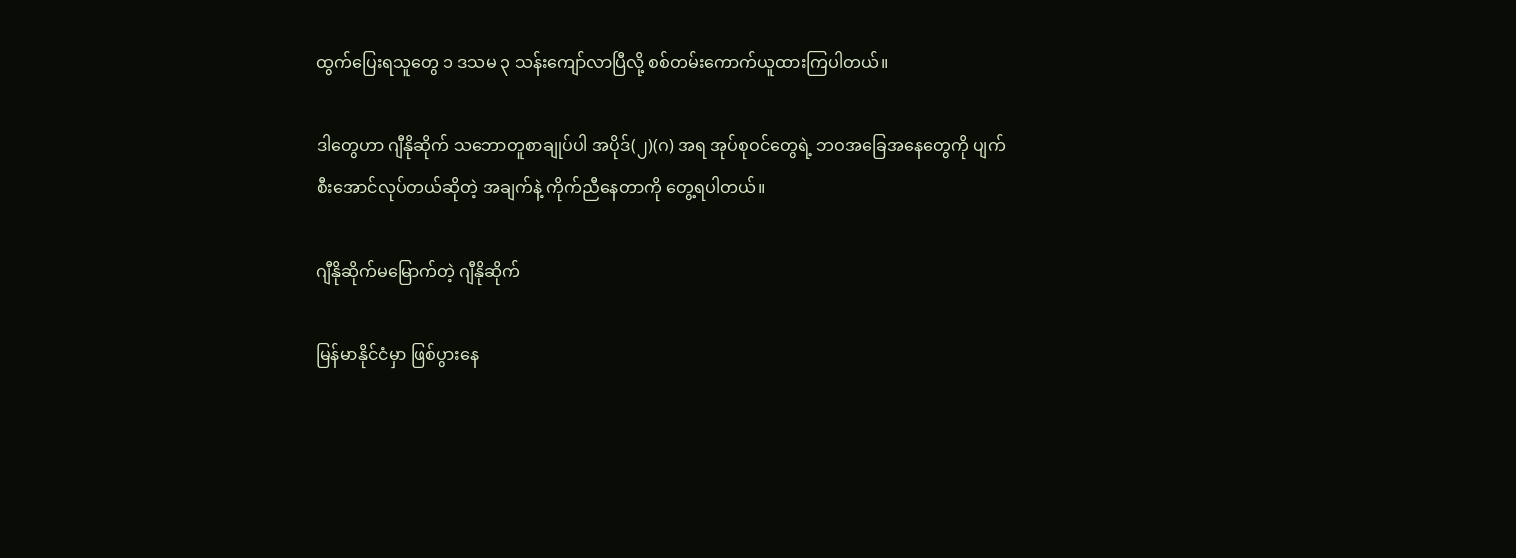ထွက်ပြေးရသူတွေ ၁ ဒသမ ၃ သန်းကျော်လာပြီလို့ စစ်တမ်းကောက်ယူထားကြပါတယ်။

ဒါတွေဟာ ဂျီနိုဆိုက် သဘောတူစာချုပ်ပါ အပိုဒ်(၂)(ဂ) အရ အုပ်စုဝင်တွေရဲ့ ဘဝအခြေအနေတွေကို ပျက်စီးအောင်လုပ်တယ်ဆိုတဲ့ အချက်နဲ့ ကိုက်ညီနေတာကို တွေ့ရပါတယ်။

ဂျီနိုဆိုက်မမြောက်တဲ့ ဂျီနိုဆိုက်

မြန်မာနိုင်ငံမှာ ဖြစ်ပွားနေ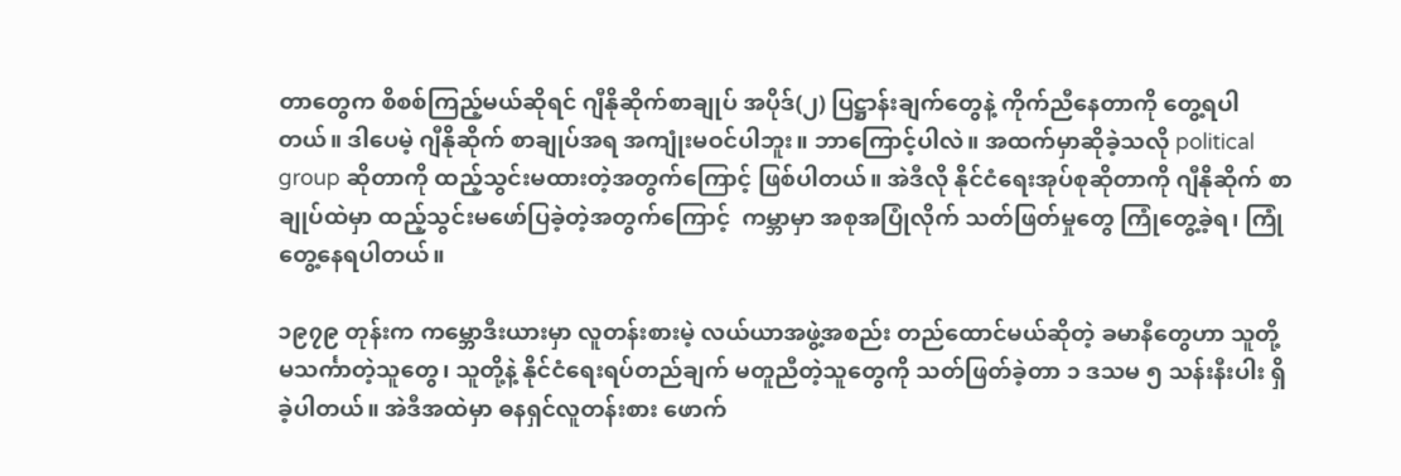တာတွေက စိစစ်ကြည့်မယ်ဆိုရင် ဂျီနိုဆိုက်စာချုပ် အပိုဒ်(၂) ပြဋ္ဌာန်းချက်တွေနဲ့ ကိုက်ညီနေတာကို တွေ့ရပါတယ်။ ဒါပေမဲ့ ဂျီနိုဆိုက် စာချုပ်အရ အကျုံးမဝင်ပါဘူး။ ဘာကြောင့်ပါလဲ။ အထက်မှာဆိုခဲ့သလို political group ဆိုတာကို ထည့်သွင်းမထားတဲ့အတွက်ကြောင့် ဖြစ်ပါတယ်။ အဲဒီလို နိုင်ငံရေးအုပ်စုဆိုတာကို ဂျီနိုဆိုက် စာချုပ်ထဲမှာ ထည့်သွင်းမဖော်ပြခဲ့တဲ့အတွက်ကြောင့်  ကမ္ဘာမှာ အစုအပြုံလိုက် သတ်ဖြတ်မှုတွေ ကြုံတွေ့ခဲ့ရ၊ ကြုံတွေ့နေရပါတယ်။

၁၉၇၉ တုန်းက ကမ္ဘောဒီးယားမှာ လူတန်းစားမဲ့ လယ်ယာအဖွဲ့အစည်း တည်‌ထောင်မယ်ဆိုတဲ့ ခမာနီတွေဟာ သူတို့ မသင်္ကာတဲ့သူတွေ၊ သူတို့နဲ့ နိုင်ငံရေးရပ်တည်ချက် မတူညီတဲ့သူတွေကို သတ်ဖြတ်ခဲ့တာ ၁ ဒသမ ၅ သန်းနီးပါး ရှိခဲ့ပါတယ်။ အဲဒီအထဲမှာ ဓနရှင်လူတန်းစား ဖောက်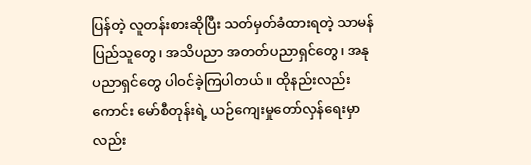ပြန်တဲ့ လူတန်းစားဆိုပြီး သတ်မှတ်ခံထားရတဲ့ သာမန်ပြည်သူတွေ၊ အသိပညာ အတတ်ပညာရှင်တွေ၊ အနုပညာရှင်တွေ ပါဝင်ခဲ့ကြပါတယ်။ ထိုနည်းလည်းကောင်း မော်စီတုန်းရဲ့ ယဉ်ကျေးမှုတော်လှန်ရေးမှာလည်း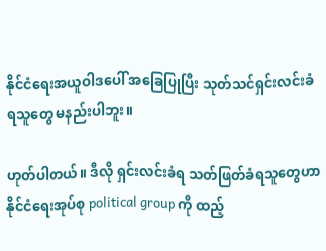နိုင်ငံရေးအယူဝါဒပေါ် အခြေပြုပြီး သုတ်သင်ရှင်းလင်းခံရသူတွေ မနည်းပါဘူး။

ဟုတ်ပါတယ်။ ဒီလို ရှင်းလင်းခံရ သတ်ဖြတ်ခံရသူတွေဟာ  နိုင်ငံရေးအုပ်စု political group ကို ထည့်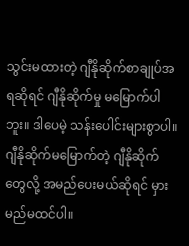သွင်းမထားတဲ့ ဂျီနိုဆိုက်စာချုပ်အရဆိုရင် ဂျီနိုဆိုက်မှု မမြောက်ပါဘူး။ ဒါပေမဲ့ သန်းပေါင်းများစွာပါ။ ဂျီနိုဆိုက်မမြောက်တဲ့ ဂျီနိုဆိုက်တွေလို့ အမည်ပေးမယ်ဆိုရင် မှားမည်မထင်ပါ။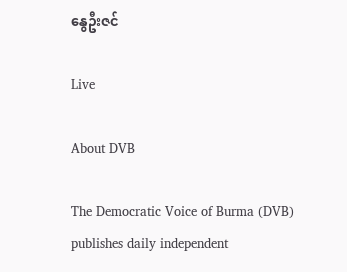နွေဦးဇင်

Live

About DVB

The Democratic Voice of Burma (DVB) publishes daily independent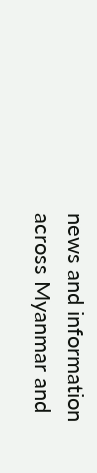news and information across Myanmar and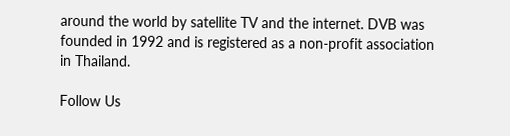around the world by satellite TV and the internet. DVB was founded in 1992 and is registered as a non-profit association in Thailand.

Follow Us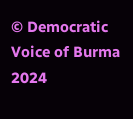© Democratic Voice of Burma 2024